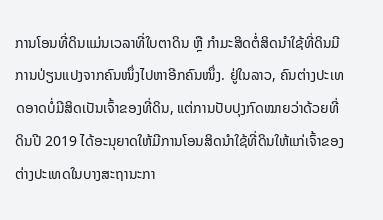ການໂອນທີ່ດິນແມ່ນເວລາທີ່ໃບຕາດິນ ຫຼື ກຳມະສິດຕໍ່ສິດນຳໃຊ້ທີ່ດິນມີການປ່ຽນແປງຈາກຄົນໜຶ່ງໄປຫາອີກຄົນໜຶ່ງ. ຢູ່ໃນລາວ, ຄົນຕ່າງປະເທດອາດບໍ່ມີສິດເປັນເຈົ້າຂອງທີ່ດິນ, ແຕ່ການປັບປຸງກົດໝາຍວ່າດ້ວຍທີ່ດິນປີ 2019 ໄດ້ອະນຸຍາດໃຫ້ມີການໂອນສິດນໍາໃຊ້ທີ່ດິນໃຫ້ແກ່ເຈົ້າຂອງຕ່າງປະເທດໃນບາງສະຖານະກາ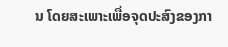ນ ໂດຍສະເພາະເພື່ອຈຸດປະສົງຂອງກາ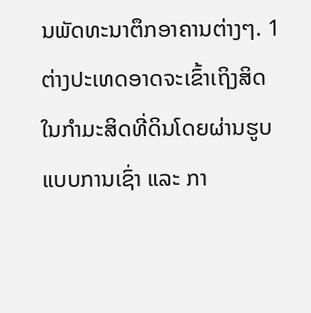ນພັດທະນາຕຶກອາຄານຕ່າງໆ. 1 ຕ່າງປະເທດອາດຈະເຂົ້າເຖິງສິດໃນກຳມະສິດທີ່ດິນໂດຍຜ່ານຮູບແບບການເຊົ່າ ແລະ ກາ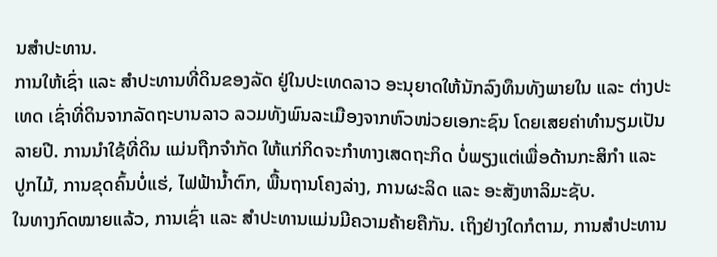ນສຳປະທານ.
ການໃຫ້ເຊົ່າ ແລະ ສໍາປະທານທີ່ດິນຂອງລັດ ຢູ່ໃນປະເທດລາວ ອະນຸຍາດໃຫ້ນັກລົງທຶນທັງພາຍໃນ ແລະ ຕ່າງປະເທດ ເຊົ່າທີ່ດິນຈາກລັດຖະບານລາວ ລວມທັງພົນລະເມືອງຈາກຫົວໜ່ວຍເອກະຊົນ ໂດຍເສຍຄ່າທໍານຽມເປັນລາຍປີ. ການນໍາໃຊ້ທີ່ດິນ ແມ່ນຖືກຈໍາກັດ ໃຫ້ແກ່ກິດຈະກໍາທາງເສດຖະກິດ ບໍ່ພຽງແຕ່ເພື່ອດ້ານກະສິກໍາ ແລະ ປູກໄມ້, ການຂຸດຄົ້ນບໍ່ແຮ່, ໄຟຟ້ານໍ້າຕົກ, ພື້ນຖານໂຄງລ່າງ, ການຜະລິດ ແລະ ອະສັງຫາລິມະຊັບ.
ໃນທາງກົດໝາຍແລ້ວ, ການເຊົ່າ ແລະ ສຳປະທານແມ່ນມີຄວາມຄ້າຍຄືກັນ. ເຖິງຢ່າງໃດກໍຕາມ, ການສຳປະທານ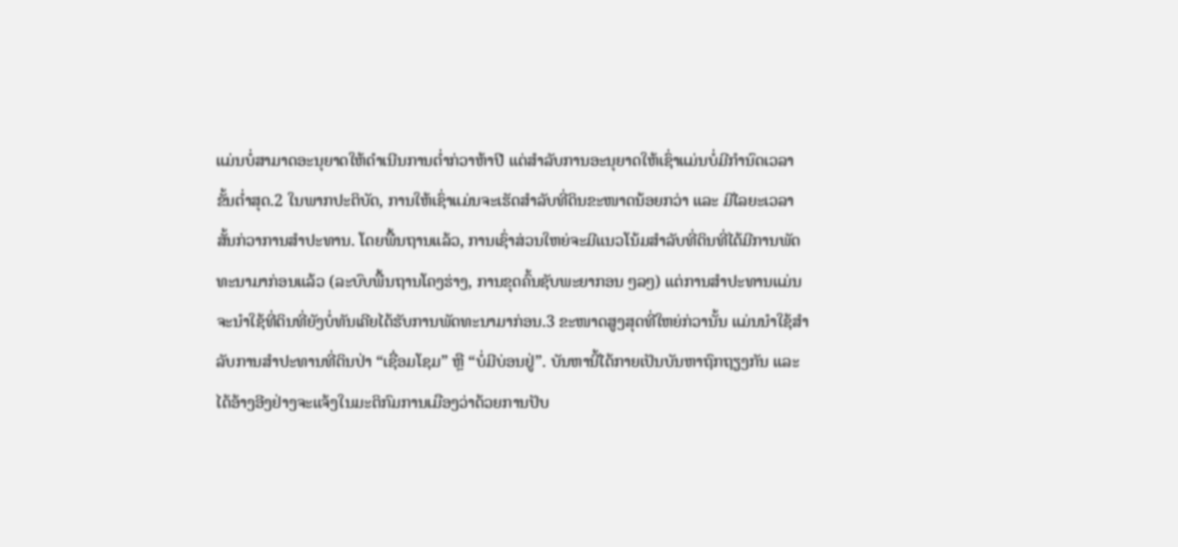ແມ່ນບໍ່ສາມາດອະນຸຍາດໃຫ້ດຳເນີນການຕ່ຳກ່ວາຫ້າປີ ແຕ່ສຳລັບການອະນຸຍາດໃຫ້ເຊົ່າແມ່ນບໍ່ມີກຳນົດເວລາຂັ້ນຕ່ຳສຸດ.2 ໃນພາກປະຕິບັດ, ການໃຫ້ເຊົ່າແມ່ນຈະເຮັດສຳລັບທີ່ດິນຂະໜາດນ້ອຍກວ່າ ແລະ ມີໄລຍະເວລາສັ້ນກ່ວາການສໍາປະທານ. ໂດຍພື້ນຖານແລ້ວ, ການເຊົ່າສ່ວນໃຫຍ່ຈະມີແນວໂນ້ມສຳລັບທີ່ດິນທີ່ໄດ້ມີການພັດທະນາມາກ່ອນແລ້ວ (ລະບົບພື້ນຖານໂຄງຮ່າງ, ການຂຸດຄົ້ນຊັບພະຍາກອນ ໆລໆ) ແຕ່ການສຳປະທານແມ່ນຈະນຳໃຊ້ທີ່ດິນທີ່ຍັງບໍ່ທັນເຄີຍໄດ້ຮັບການພັດທະນາມາກ່ອນ.3 ຂະໜາດສູງສຸດທີ່ໃຫຍ່ກ່ວານັ້ນ ແມ່ນນໍາໃຊ້ສໍາລັບການສໍາປະທານທີ່ດິນປ່າ “ເຊື່ອມໂຊມ” ຫຼື “ບໍ່ມີບ່ອນຢູ່”. ບັນຫານີ້ໄດ້ກາຍເປັນບັນຫາຖົກຖຽງກັນ ແລະ ໄດ້ອ້າງອີງຢ່າງຈະແຈ້ງໃນມະຕິກົມການເມືອງວ່າດ້ວຍການປັບ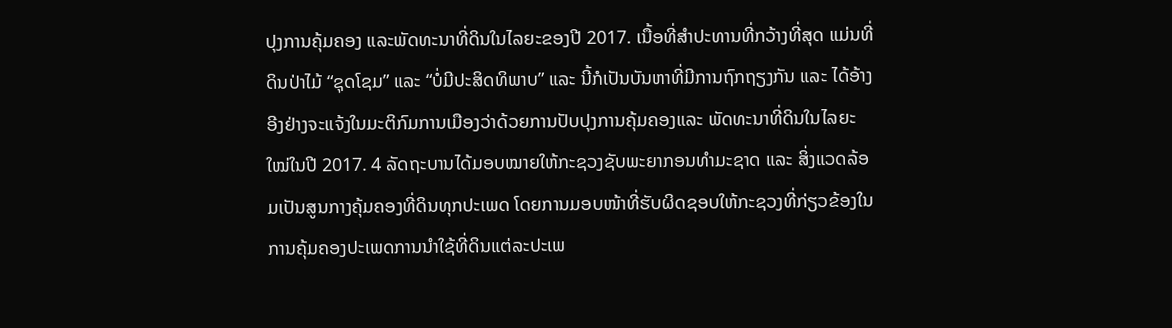ປຸງການຄຸ້ມຄອງ ແລະພັດທະນາທີ່ດິນໃນໄລຍະຂອງປີ 2017. ເນື້ອທີ່ສໍາປະທານທີ່ກວ້າງທີ່ສຸດ ແມ່ນທີ່ດິນປ່າໄມ້ “ຊຸດໂຊມ” ແລະ “ບໍ່ມີປະສິດທິພາບ” ແລະ ນີ້ກໍເປັນບັນຫາທີ່ມີການຖົກຖຽງກັນ ແລະ ໄດ້ອ້າງອີງຢ່າງຈະແຈ້ງໃນມະຕິກົມການເມືອງວ່າດ້ວຍການປັບປຸງການຄຸ້ມຄອງແລະ ພັດທະນາທີ່ດິນໃນໄລຍະໃໝ່ໃນປີ 2017. 4 ລັດຖະບານໄດ້ມອບໝາຍໃຫ້ກະຊວງຊັບພະຍາກອນທຳມະຊາດ ແລະ ສິ່ງແວດລ້ອມເປັນສູນກາງຄຸ້ມຄອງທີ່ດິນທຸກປະເພດ ໂດຍການມອບໜ້າທີ່ຮັບຜິດຊອບໃຫ້ກະຊວງທີ່ກ່ຽວຂ້ອງໃນການຄຸ້ມຄອງປະເພດການນຳໃຊ້ທີ່ດິນແຕ່ລະປະເພ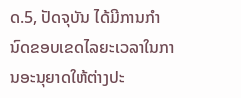ດ.5, ປັດຈຸບັນ ໄດ້ມີການກຳນົດຂອບເຂດໄລຍະເວລາໃນການອະນຸຍາດໃຫ້ຕ່າງປະ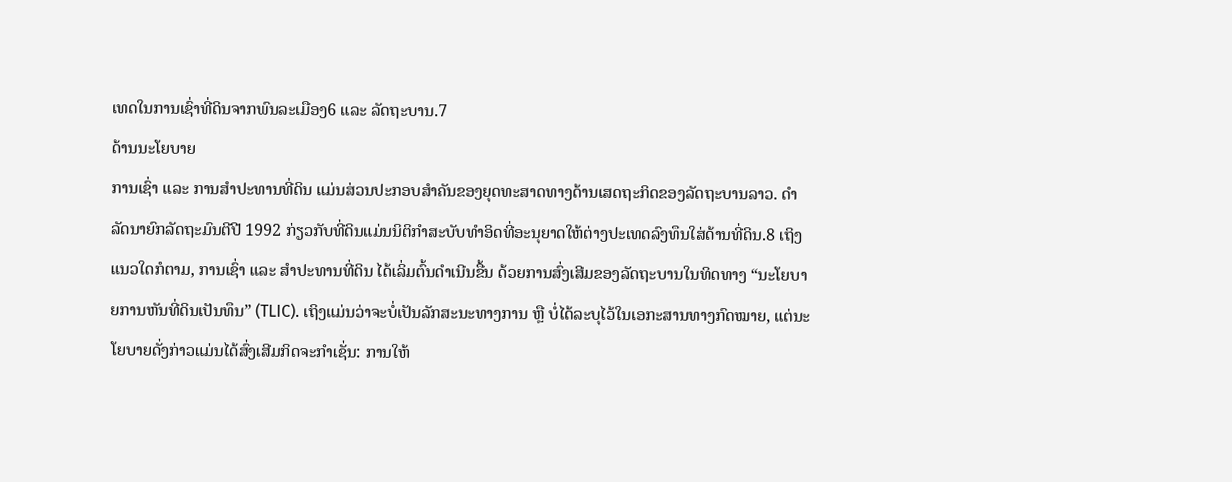ເທດໃນການເຊົ່າທີ່ດິນຈາກພົນລະເມືອງ6 ແລະ ລັດຖະບານ.7
ດ້ານນະໂຍບາຍ
ການເຊົ່າ ແລະ ການສໍາປະທານທີ່ດິນ ແມ່ນສ່ວນປະກອບສໍາຄັນຂອງຍຸດທະສາດທາງດ້ານເສດຖະກິດຂອງລັດຖະບານລາວ. ດຳລັດນາຍົກລັດຖະມົນຕີປີ 1992 ກ່ຽວກັບທີ່ດິນແມ່ນນິຕິກຳສະບັບທຳອິດທີ່ອະນຸຍາດໃຫ້ຕ່າງປະເທດລົງທຶນໃສ່ດ້ານທີ່ດິນ.8 ເຖິງແນວໃດກໍຕາມ, ການເຊົ່າ ແລະ ສຳປະທານທີ່ດິນ ໄດ້ເລິ່ມຕົ້ນດຳເນີນຂື້ນ ດ້ວຍການສົ່ງເສີມຂອງລັດຖະບານໃນທິດທາງ “ນະໂຍບາຍການຫັນທີ່ດິນເປັນທຶນ” (TLIC). ເຖິງແມ່ນວ່າຈະບໍ່ເປັນລັກສະນະທາງການ ຫຼື ບໍ່ໄດ້ລະບຸໄວ້ໃນເອກະສານທາງກົດໝາຍ, ແຕ່ນະໂຍບາຍດັ່ງກ່າວແມ່ນໄດ້ສົ່ງເສີມກິດຈະກໍາເຊັ່ນ: ການໃຫ້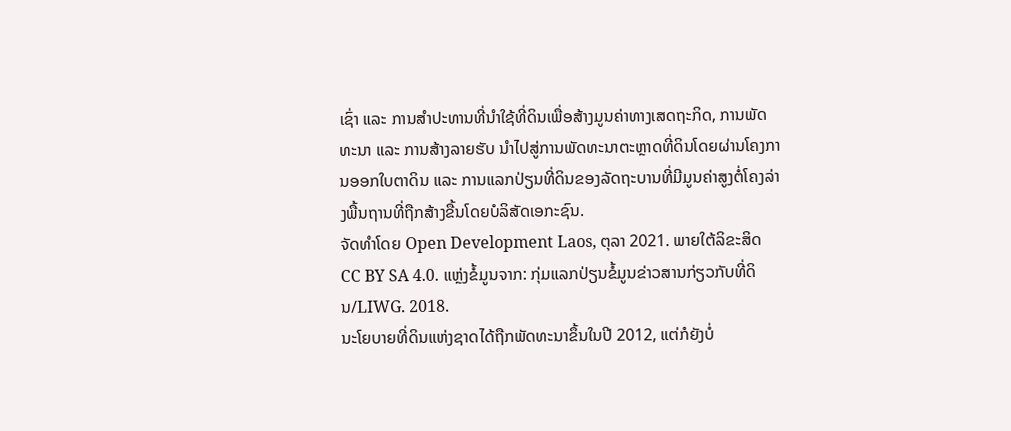ເຊົ່າ ແລະ ການສໍາປະທານທີ່ນໍາໃຊ້ທີ່ດິນເພື່ອສ້າງມູນຄ່າທາງເສດຖະກິດ, ການພັດທະນາ ແລະ ການສ້າງລາຍຮັບ ນໍາໄປສູ່ການພັດທະນາຕະຫຼາດທີ່ດິນໂດຍຜ່ານໂຄງການອອກໃບຕາດິນ ແລະ ການແລກປ່ຽນທີ່ດິນຂອງລັດຖະບານທີ່ມີມູນຄ່າສູງຕໍ່ໂຄງລ່າງພື້ນຖານທີ່ຖືກສ້າງຂື້ນໂດຍບໍລິສັດເອກະຊົນ.
ຈັດທຳໂດຍ Open Development Laos, ຕຸລາ 2021. ພາຍໃຕ້ລິຂະສິດ CC BY SA 4.0. ແຫຼ່ງຂໍ້ມູນຈາກ: ກຸ່ມແລກປ່ຽນຂໍ້ມູນຂ່າວສານກ່ຽວກັບທີ່ດິນ/LIWG. 2018.
ນະໂຍບາຍທີ່ດິນແຫ່ງຊາດໄດ້ຖືກພັດທະນາຂຶ້ນໃນປີ 2012, ແຕ່ກໍຍັງບໍ່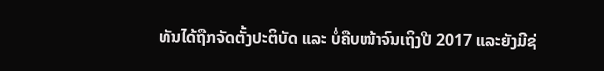ທັນໄດ້ຖືກຈັດຕັ້ງປະຕິບັດ ແລະ ບໍ່ຄືບໜ້າຈົນເຖິງປີ 2017 ແລະຍັງມີຊ່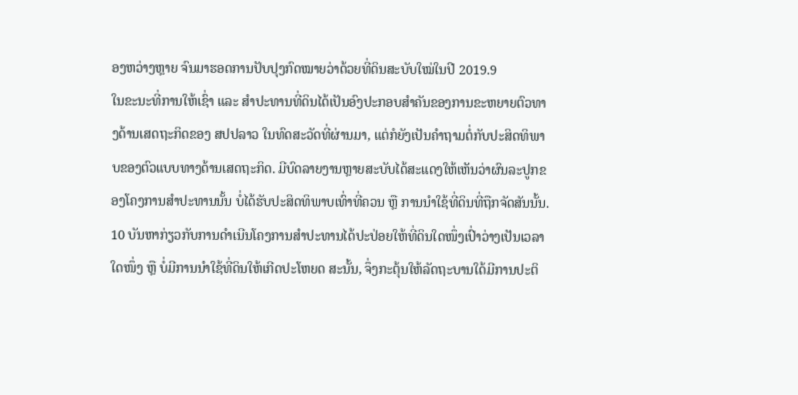ອງຫວ່າງຫຼາຍ ຈົນມາຮອດການປັບປຸງກົດໝາຍວ່າດ້ວຍທີ່ດິນສະບັບໃໝ່ໃນປີ 2019.9
ໃນຂະນະທີ່ການໃຫ້ເຊົ່າ ແລະ ສໍາປະທານທີ່ດິນໄດ້ເປັນອົງປະກອບສໍາຄັນຂອງການຂະຫຍາຍຕົວທາງດ້ານເສດຖະກິດຂອງ ສປປລາວ ໃນທົດສະວັດທີ່ຜ່ານມາ, ແຕ່ກໍຍັງເປັນຄໍາຖາມຕໍ່ກັບປະສິດທິພາບຂອງຕົວແບບທາງດ້ານເສດຖະກິດ. ມີບົດລາຍງານຫຼາຍສະບັບໄດ້ສະແດງໃຫ້ເຫັນວ່າຜົນລະປູກຂອງໂຄງການສຳປະທານນັ້ນ ບໍ່ໄດ້ຮັບປະສິດທິພາບເທົ່າທີ່ຄວນ ຫຼື ການນຳໃຊ້ທີ່ດິນທີ່ຖືກຈັດສັນນັ້ນ. 10 ບັນຫາກ່ຽວກັບການດຳເນີນໂຄງການສຳປະທານໄດ້ປະປ່ອຍໃຫ້ທີ່ດິນໃດໜຶ່ງເປົ່າວ່າງເປັນເວລາໃດໜຶ່ງ ຫຼື ບໍ່ມີການນຳໃຊ້ທີ່ດິນໃຫ້ເກີດປະໂຫຍດ ສະນັ້ນ, ຈຶ່ງກະຕຸ້ນໃຫ້ລັດຖະບານໃດ້ມີການປະຕິ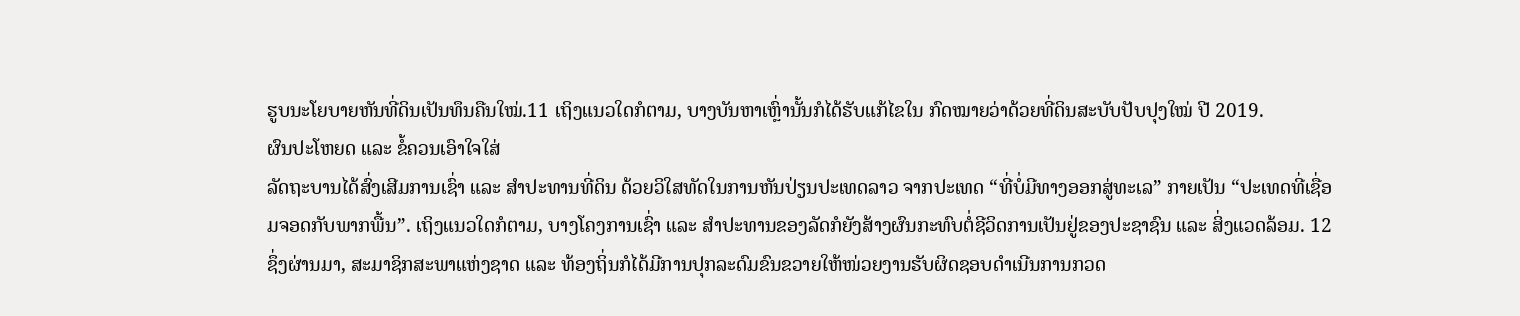ຮູບນະໂຍບາຍຫັນທີ່ດິນເປັນທຶນຄືນໃໝ່.11 ເຖິງແນວໃດກໍຕາມ, ບາງບັນຫາເຫຼົ່ານັ້ນກໍໄດ້ຮັບແກ້ໄຂໃນ ກົດໝາຍວ່າດ້ວຍທີ່ດິນສະບັບປັບປຸງໃໝ່ ປີ 2019.
ຜົນປະໂຫຍດ ແລະ ຂໍ້ຄວນເອົາໃຈໃສ່
ລັດຖະບານໄດ້ສົ່ງເສີມການເຊົ່າ ແລະ ສຳປະທານທີ່ດິນ ດ້ວຍວິໃສທັດໃນການຫັນປ່ຽນປະເທດລາວ ຈາກປະເທດ “ທີ່ບໍ່ມີທາງອອກສູ່ທະເລ” ກາຍເປັນ “ປະເທດທີ່ເຊື່ອມຈອດກັບພາກພື້ນ”. ເຖິງແນວໃດກໍຕາມ, ບາງໂຄງການເຊົ່າ ແລະ ສຳປະທານຂອງລັດກໍຍັງສ້າງຜົນກະທົບຕໍ່ຊີວິດການເປັນຢູ່ຂອງປະຊາຊົນ ແລະ ສິ່ງແວດລ້ອມ. 12 ຊຶ່ງຜ່ານມາ, ສະມາຊິກສະພາແຫ່ງຊາດ ແລະ ທ້ອງຖິ່ນກໍໄດ້ມີການປຸກລະດົມຂົນຂວາຍໃຫ້ໜ່ວຍງານຮັບຜິດຊອບດຳເນີນການກວດ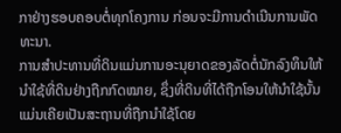ກາຢ່າງຮອບຄອບຕໍ່ທຸກໂຄງການ ກ່ອນຈະມີການດຳເນີນການພັດທະນາ.
ການສຳປະທານທີ່ດິນແມ່ນການອະນຸຍາດຂອງລັດຕໍ່ນັກລົງທຶນໃຫ້ນຳໃຊ້ທີ່ດິນຢ່າງຖືກກົດໝາຍ, ຊຶ່ງທີ່ດິນທີ່ໄດ້ຖືກໂອນໃຫ້ນຳໃຊ້ນັ້ນ ແມ່ນເຄີຍເປັນສະຖານທີ່ຖືກນຳໃຊ້ໂດຍ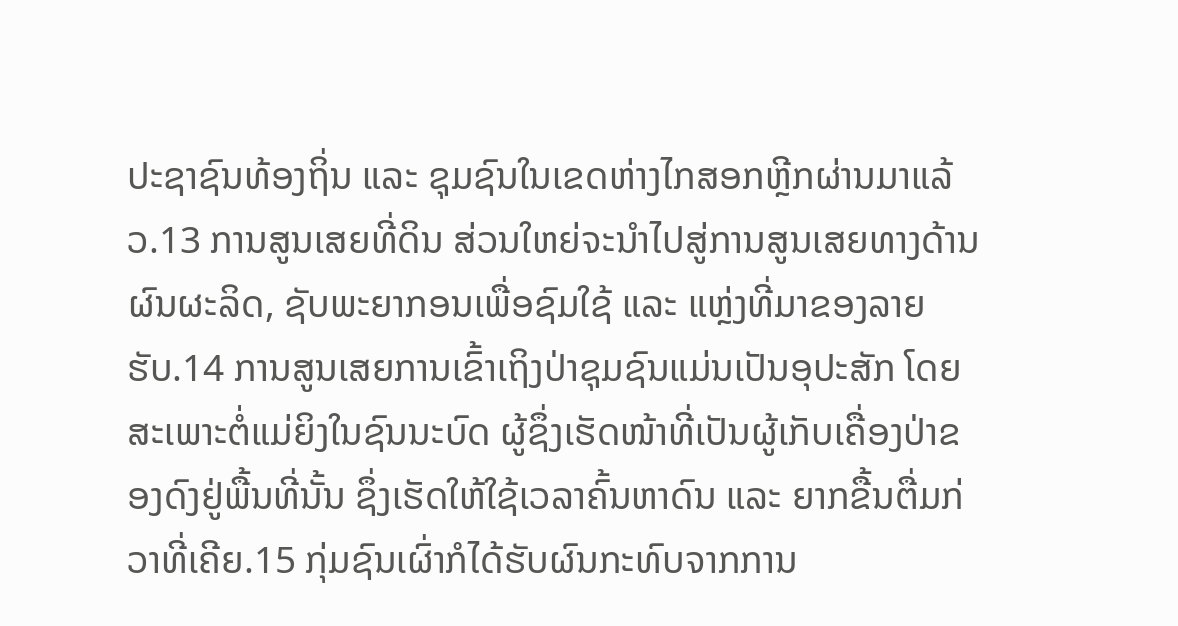ປະຊາຊົນທ້ອງຖິ່ນ ແລະ ຊຸມຊົນໃນເຂດຫ່າງໄກສອກຫຼີກຜ່ານມາແລ້ວ.13 ການສູນເສຍທີ່ດິນ ສ່ວນໃຫຍ່ຈະນຳໄປສູ່ການສູນເສຍທາງດ້ານຜົນຜະລິດ, ຊັບພະຍາກອນເພື່ອຊົມໃຊ້ ແລະ ແຫຼ່ງທີ່ມາຂອງລາຍຮັບ.14 ການສູນເສຍການເຂົ້າເຖິງປ່າຊຸມຊົນແມ່ນເປັນອຸປະສັກ ໂດຍສະເພາະຕໍ່ແມ່ຍິງໃນຊົນນະບົດ ຜູ້ຊຶ່ງເຮັດໜ້າທີ່ເປັນຜູ້ເກັບເຄື່ອງປ່າຂອງດົງຢູ່ພື້ນທີ່ນັ້ນ ຊຶ່ງເຮັດໃຫ້ໃຊ້ເວລາຄົ້ນຫາດົນ ແລະ ຍາກຂື້ນຕື່ມກ່ວາທີ່ເຄີຍ.15 ກຸ່ມຊົນເຜົ່າກໍໄດ້ຮັບຜົນກະທົບຈາກການ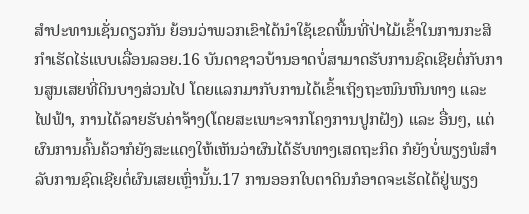ສຳປະທານເຊັ່ນດຽວກັນ ຍ້ອນວ່າພວກເຂົາໄດ້ນຳໃຊ້ເຂດພື້ນທີ່ປ່າໄມ້ເຂົ້າໃນການກະສິກຳເຮັດໄຮ່ແບບເລື່ອນລອຍ.16 ບັນດາຊາວບ້ານອາດບໍ່ສາມາດຮັບການຊົດເຊີຍຕໍ່ກັບການສູນເສຍທີ່ດິນບາງສ່ວນໄປ ໂດຍແລກມາກັບການໄດ້ເຂົ້າເຖິງຖະໜົນຫົນທາງ ແລະ ໄຟຟ້າ, ການໄດ້ລາຍຮັບຄ່າຈ້າງ(ໂດຍສະເພາະຈາກໂຄງການປູກຝັງ) ແລະ ອື່ນໆ, ແຕ່ຜົນການຄົ້ນຄ້ວາກໍຍັງສະແດງໃຫ້ເຫັນວ່າຜົນໄດ້ຮັບທາງເສດຖະກິດ ກໍຍັງບໍ່ພຽງພໍສຳລັບການຊົດເຊີຍຕໍ່ຜົນເສຍເຫຼົ່ານັ້ນ.17 ການອອກໃບຕາດິນກໍອາດຈະເຮັດໄດ້ຢູ່ພຽງ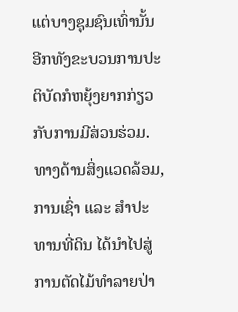ແຕ່ບາງຊຸມຊົນເທົ່ານັ້ນ ອີກທັງຂະບວນການປະຕິບັດກໍຫຍຸ້ງຍາກກ່ຽວກັບການມີສ່ວນຮ່ວມ. ທາງດ້ານສິ່ງແວດລ້ອມ, ການເຊົ່າ ແລະ ສຳປະທານທີ່ດິນ ໄດ້ນຳໄປສູ່ ການຕັດໄມ້ທຳລາຍປ່າ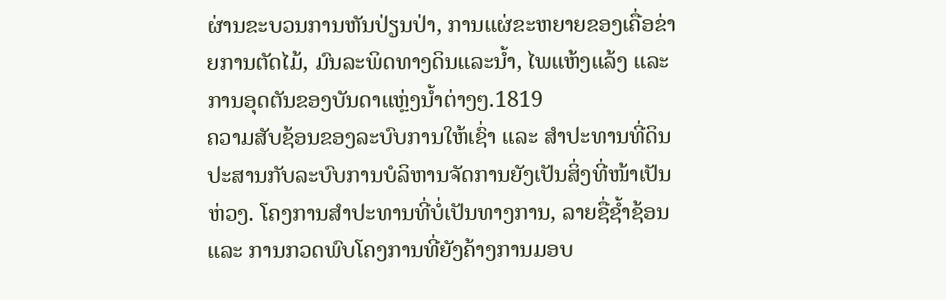ຜ່ານຂະບວນການຫັນປ່ຽນປ່າ, ການແຜ່ຂະຫຍາຍຂອງເຄື່ອຂ່າຍການຕັດໄມ້, ມົນລະພິດທາງດິນແລະນ້ຳ, ໄພແຫ້ງແລ້ງ ແລະ ການອຸດຕັນຂອງບັນດາແຫຼ່ງນ້ຳຕ່າງໆ.1819
ຄວາມສັບຊ້ອນຂອງລະບົບການໃຫ້ເຊົ່າ ແລະ ສຳປະທານທີ່ດິນ ປະສານກັບລະບົບການບໍລິຫານຈັດການຍັງເປັນສິ່ງທີ່ໜ້າເປັນຫ່ວງ. ໂຄງການສຳປະທານທີ່ບໍ່ເປັນທາງການ, ລາຍຊື່ຊ້ຳຊ້ອນ ແລະ ການກວດພົບໂຄງການທີ່ຍັງຄ້າງການມອບ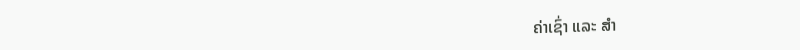ຄ່າເຊົ່າ ແລະ ສຳ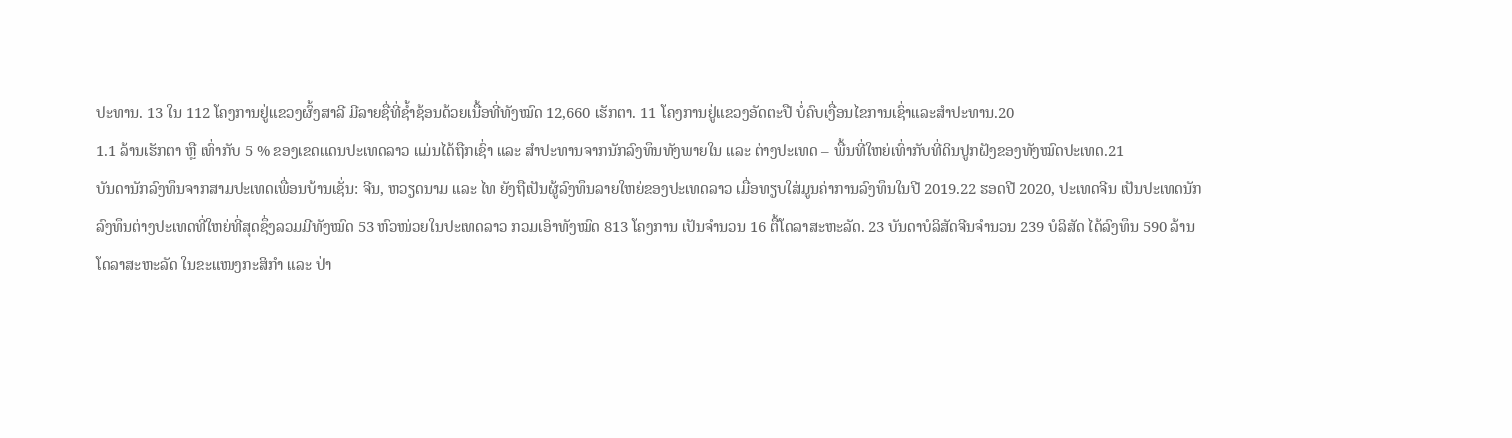ປະທານ. 13 ໃນ 112 ໂຄງການຢູ່ແຂວງຜົ້ງສາລີ ມີລາຍຊື່ທີ່ຊ້ຳຊ້ອນດ້ວຍເນື້ອທີ່ທັງໝົດ 12,660 ເຮັກຕາ. 11 ໂຄງການຢູ່ແຂວງອັດຕະປື ບໍ່ຄົບເງື່ອນໄຂການເຊົ່າແລະສຳປະທານ.20
1.1 ລ້ານເຮັກຕາ ຫຼື ເທົ່າກັບ 5 % ຂອງເຂດແດນປະເທດລາວ ແມ່ນໄດ້ຖືກເຊົ່າ ແລະ ສຳປະທານຈາກນັກລົງທຶນທັງພາຍໃນ ແລະ ຕ່າງປະເທດ – ພື້ນທີ່ໃຫຍ່ເທົ່າກັບທີ່ດິນປູກຝັງຂອງທັງໝົດປະເທດ.21
ບັນດານັກລົງທຶນຈາກສາມປະເທດເພື່ອນບ້ານເຊັ່ນ: ຈີນ, ຫວຽດນາມ ແລະ ໄທ ຍັງຖືເປັນຜູ້ລົງທຶນລາຍໃຫຍ່ຂອງປະເທດລາວ ເມື່ອທຽບໃສ່ມູນຄ່າການລົງທຶນໃນປີ 2019.22 ຮອດປີ 2020, ປະເທດຈີນ ເປັນປະເທດນັກລົງທຶນຕ່າງປະເທດທີ່ໃຫຍ່ທີ່ສຸດຊຶ່ງລວມມີທັງໝົດ 53 ຫົວໜ່ວຍໃນປະເທດລາວ ກວມເອົາທັງໝົດ 813 ໂຄງການ ເປັນຈຳນວນ 16 ຕື້ໂດລາສະຫະລັດ. 23 ບັນດາບໍລິສັດຈີນຈຳນວນ 239 ບໍລິສັດ ໄດ້ລົງທຶນ 590 ລ້ານ ໂດລາສະຫະລັດ ໃນຂະແໜງກະສິກຳ ແລະ ປ່າ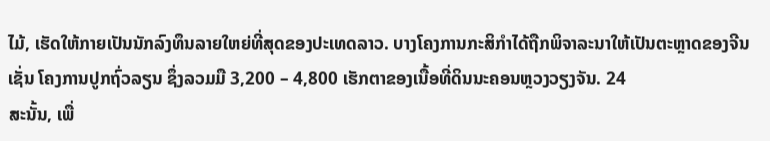ໄມ້, ເຮັດໃຫ້ກາຍເປັນນັກລົງທຶນລາຍໃຫຍ່ທີ່ສຸດຂອງປະເທດລາວ. ບາງໂຄງການກະສິກຳໄດ້ຖືກພິຈາລະນາໃຫ້ເປັນຕະຫຼາດຂອງຈີນເຊັ່ນ ໂຄງການປູກຖົ່ວລຽນ ຊຶ່ງລວມມື 3,200 – 4,800 ເຮັກຕາຂອງເນື້ອທີ່ດິນນະຄອນຫຼວງວຽງຈັນ. 24
ສະນັ້ນ, ເພື່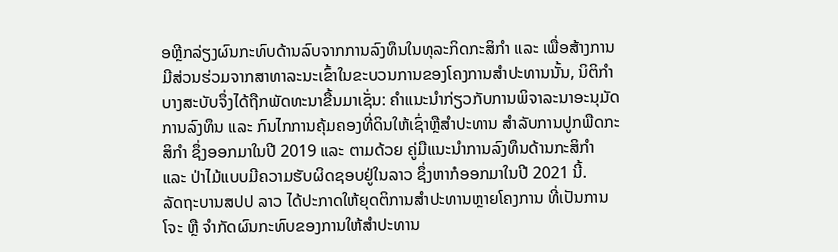ອຫຼີກລ່ຽງຜົນກະທົບດ້ານລົບຈາກການລົງທຶນໃນທຸລະກິດກະສິກຳ ແລະ ເພື່ອສ້າງການມີສ່ວນຮ່ວມຈາກສາທາລະນະເຂົ້າໃນຂະບວນການຂອງໂຄງການສຳປະທານນັ້ນ, ນິຕິກຳບາງສະບັບຈຶ່ງໄດ້ຖືກພັດທະນາຂື້ນມາເຊັ່ນ: ຄຳແນະນຳກ່ຽວກັບການພິຈາລະນາອະນຸມັດການລົງທຶນ ແລະ ກົນໄກການຄຸ້ມຄອງທີ່ດິນໃຫ້ເຊົ່າຫຼືສຳປະທານ ສຳລັບການປູກພືດກະສິກຳ ຊຶ່ງອອກມາໃນປີ 2019 ແລະ ຕາມດ້ວຍ ຄູ່ມືແນະນຳການລົງທຶນດ້ານກະສິກຳ ແລະ ປ່າໄມ້ແບບມີຄວາມຮັບຜິດຊອບຢູ່ໃນລາວ ຊຶ່ງຫາກໍອອກມາໃນປີ 2021 ນີ້.
ລັດຖະບານສປປ ລາວ ໄດ້ປະກາດໃຫ້ຍຸດຕິການສຳປະທານຫຼາຍໂຄງການ ທີ່ເປັນການໂຈະ ຫຼື ຈຳກັດຜົນກະທົບຂອງການໃຫ້ສຳປະທານ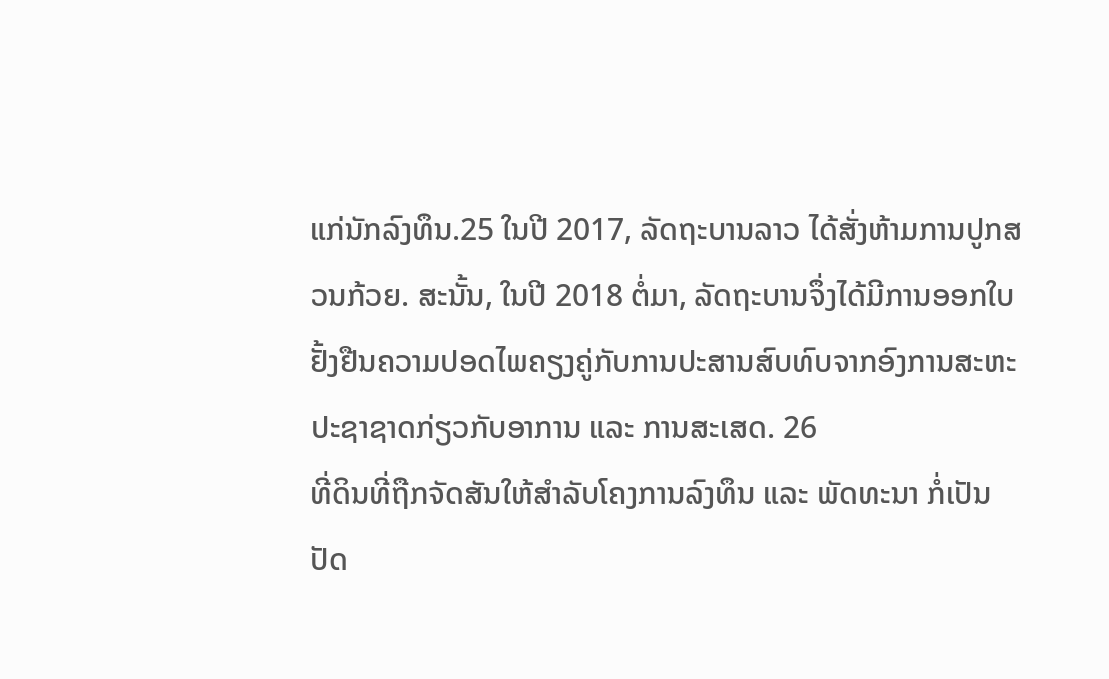ແກ່ນັກລົງທຶນ.25 ໃນປີ 2017, ລັດຖະບານລາວ ໄດ້ສັ່ງຫ້າມການປູກສວນກ້ວຍ. ສະນັ້ນ, ໃນປີ 2018 ຕໍ່ມາ, ລັດຖະບານຈຶ່ງໄດ້ມີການອອກໃບຢັ້ງຢືນຄວາມປອດໄພຄຽງຄູ່ກັບການປະສານສົບທົບຈາກອົງການສະຫະປະຊາຊາດກ່ຽວກັບອາການ ແລະ ການສະເສດ. 26
ທີ່ດິນທີ່ຖືກຈັດສັນໃຫ້ສໍາລັບໂຄງການລົງທຶນ ແລະ ພັດທະນາ ກໍ່ເປັນປັດ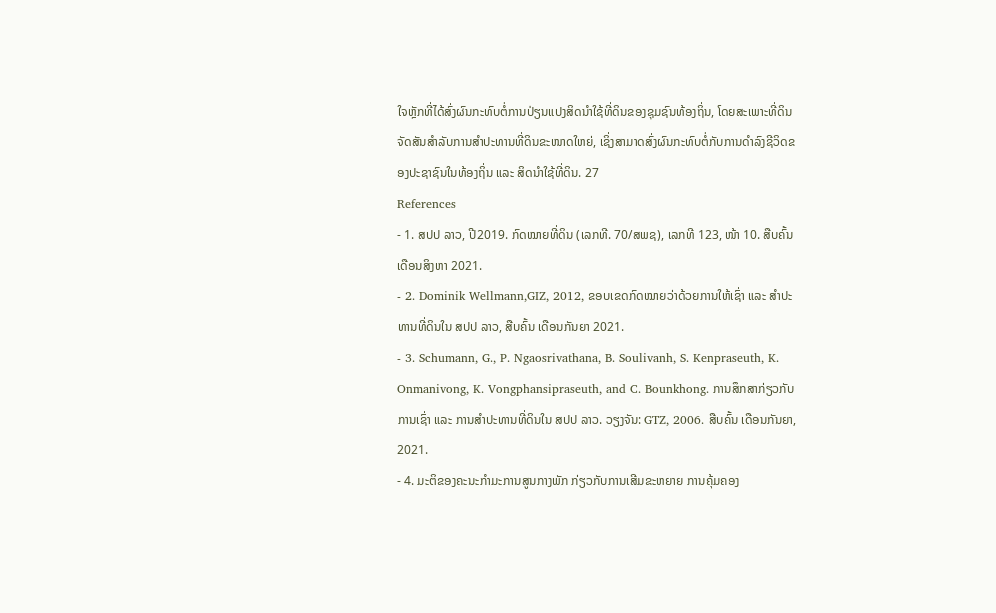ໃຈຫຼັກທີ່ໄດ້ສົ່ງຜົນກະທົບຕໍ່ການປ່ຽນແປງສິດນໍາໃຊ້ທີ່ດິນຂອງຊຸມຊົນທ້ອງຖິ່ນ, ໂດຍສະເພາະທີ່ດິນຈັດສັນສໍາລັບການສໍາປະທານທີ່ດິນຂະໜາດໃຫຍ່, ເຊິ່ງສາມາດສົ່ງຜົນກະທົບຕໍ່ກັບການດໍາລົງຊີວິດຂອງປະຊາຊົນໃນທ້ອງຖິ່ນ ແລະ ສິດນໍາໃຊ້ທີ່ດິນ. 27
References
- 1. ສປປ ລາວ, ປີ2019. ກົດໝາຍທີ່ດິນ (ເລກທີ. 70/ສພຊ), ເລກທີ 123, ໜ້າ 10. ສືບຄົ້ນ ເດືອນສິງຫາ 2021.
- 2. Dominik Wellmann,GIZ, 2012, ຂອບເຂດກົດໝາຍວ່າດ້ວຍການໃຫ້ເຊົ່າ ແລະ ສຳປະທານທີ່ດິນໃນ ສປປ ລາວ, ສືບຄົ້ນ ເດືອນກັນຍາ 2021.
- 3. Schumann, G., P. Ngaosrivathana, B. Soulivanh, S. Kenpraseuth, K. Onmanivong, K. Vongphansipraseuth, and C. Bounkhong. ການສຶກສາກ່ຽວກັບການເຊົ່າ ແລະ ການສຳປະທານທີ່ດິນໃນ ສປປ ລາວ. ວຽງຈັນ: GTZ, 2006. ສືບຄົ້ນ ເດືອນກັນຍາ, 2021.
- 4. ມະຕິຂອງຄະນະກຳມະການສູນກາງພັກ ກ່ຽວກັບການເສີມຂະຫຍາຍ ການຄຸ້ມຄອງ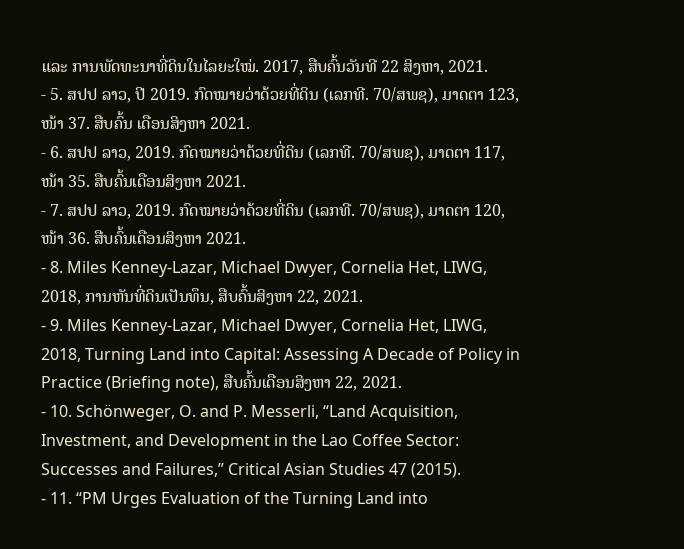ແລະ ການພັດທະນາທີ່ດິນໃນໄລຍະໃໝ່. 2017, ສືບຄົ້ນວັນທີ 22 ສິງຫາ, 2021.
- 5. ສປປ ລາວ, ປີ 2019. ກົດໝາຍວ່າດ້ວຍທີ່ດິນ (ເລກທີ. 70/ສພຊ), ມາດຕາ 123, ໜ້າ 37. ສືບຄົ້ນ ເດືອນສິງຫາ 2021.
- 6. ສປປ ລາວ, 2019. ກົດໝາຍວ່າດ້ວຍທີ່ດິນ (ເລກທີ. 70/ສພຊ), ມາດຕາ 117, ໜ້າ 35. ສືບຄົ້ນເດືອນສິງຫາ 2021.
- 7. ສປປ ລາວ, 2019. ກົດໝາຍວ່າດ້ວຍທີ່ດິນ (ເລກທີ. 70/ສພຊ), ມາດຕາ 120, ໜ້າ 36. ສືບຄົ້ນເດືອນສິງຫາ 2021.
- 8. Miles Kenney-Lazar, Michael Dwyer, Cornelia Het, LIWG, 2018, ການຫັນທີ່ດິນເປັນທຶນ, ສືບຄົ້ນສິງຫາ 22, 2021.
- 9. Miles Kenney-Lazar, Michael Dwyer, Cornelia Het, LIWG, 2018, Turning Land into Capital: Assessing A Decade of Policy in Practice (Briefing note), ສືບຄົ້ນເດືອນສິງຫາ 22, 2021.
- 10. Schönweger, O. and P. Messerli, “Land Acquisition, Investment, and Development in the Lao Coffee Sector: Successes and Failures,” Critical Asian Studies 47 (2015).
- 11. “PM Urges Evaluation of the Turning Land into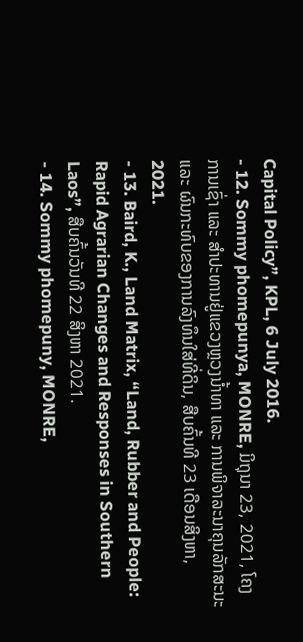Capital Policy”, KPL, 6 July 2016.
- 12. Sommy phomepunya, MONRE, ມິຖຸນາ 23, 2021, ໂຄງການເຊົ່າ ແລະ ສຳປະທານຢູ່ແຂວງຫຼວງນ້ຳທາ ແລະ ການພິຈາລະນາຄຸນລັກສະນະ ແລະ ຜົນກະທົບຂອງການລົງທຶນໃສ່ທີ່ດິນ, ສືບຄົ້ນທີ 23 ເດືອນສິງຫາ, 2021.
- 13. Baird, K., Land Matrix, “Land, Rubber and People: Rapid Agrarian Changes and Responses in Southern Laos”, ສືບຄົ້ນວັນທີ 22 ສິງຫາ 2021.
- 14. Sommy phomepuny, MONRE,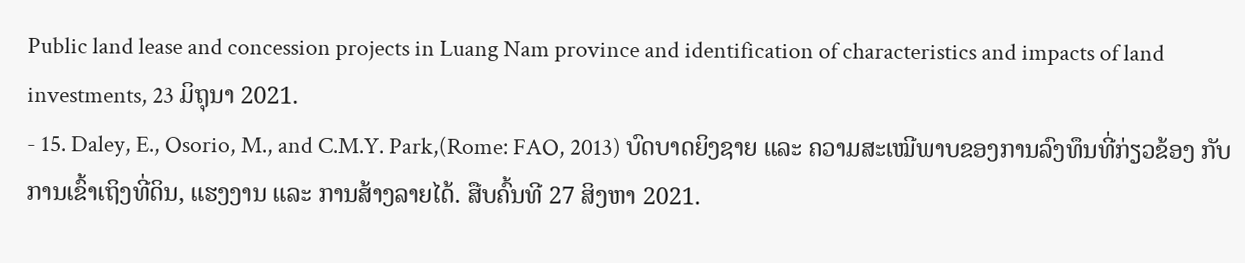Public land lease and concession projects in Luang Nam province and identification of characteristics and impacts of land investments, 23 ມິຖຸນາ 2021.
- 15. Daley, E., Osorio, M., and C.M.Y. Park,(Rome: FAO, 2013) ບົດບາດຍິງຊາຍ ແລະ ຄວາມສະເໝີພາບຂອງການລົງທຶນທີ່ກ່ຽວຂ້ອງ ກັບການເຂົ້າເຖິງທີ່ດິນ, ແຮງງານ ແລະ ການສ້າງລາຍໄດ້. ສືບຄົ້ນທີ 27 ສິງຫາ 2021.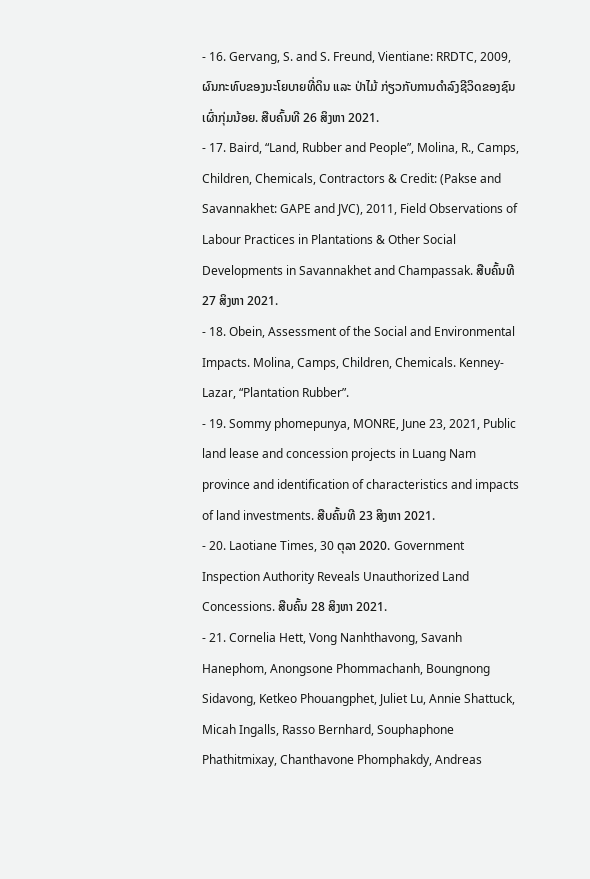- 16. Gervang, S. and S. Freund, Vientiane: RRDTC, 2009, ຜົນກະທົບຂອງນະໂຍບາຍທີ່ດິນ ແລະ ປ່າໄມ້ ກ່ຽວກັບການດຳລົງຊີວິດຂອງຊົນເຜົ່າກຸ່ມນ້ອຍ. ສືບຄົ້ນທີ 26 ສິງຫາ 2021.
- 17. Baird, “Land, Rubber and People”, Molina, R., Camps, Children, Chemicals, Contractors & Credit: (Pakse and Savannakhet: GAPE and JVC), 2011, Field Observations of Labour Practices in Plantations & Other Social Developments in Savannakhet and Champassak. ສືບຄົ້ນທີ 27 ສິງຫາ 2021.
- 18. Obein, Assessment of the Social and Environmental Impacts. Molina, Camps, Children, Chemicals. Kenney-Lazar, “Plantation Rubber”.
- 19. Sommy phomepunya, MONRE, June 23, 2021, Public land lease and concession projects in Luang Nam province and identification of characteristics and impacts of land investments. ສືບຄົ້ນທີ 23 ສິງຫາ 2021.
- 20. Laotiane Times, 30 ຕຸລາ 2020. Government Inspection Authority Reveals Unauthorized Land Concessions. ສືບຄົ້ນ 28 ສິງຫາ 2021.
- 21. Cornelia Hett, Vong Nanhthavong, Savanh Hanephom, Anongsone Phommachanh, Boungnong Sidavong, Ketkeo Phouangphet, Juliet Lu, Annie Shattuck, Micah Ingalls, Rasso Bernhard, Souphaphone Phathitmixay, Chanthavone Phomphakdy, Andreas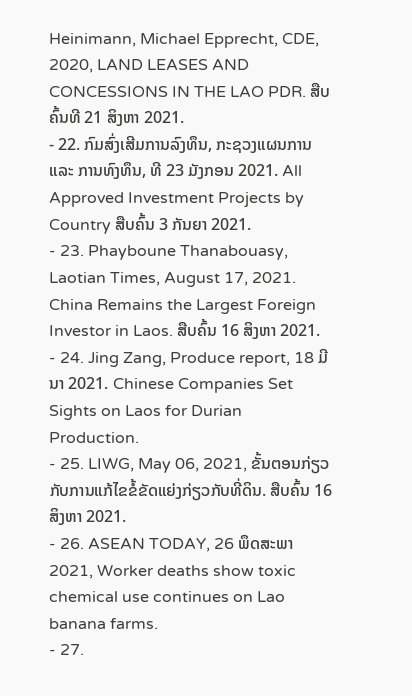Heinimann, Michael Epprecht, CDE, 2020, LAND LEASES AND CONCESSIONS IN THE LAO PDR. ສືບຄົ້ນທີ 21 ສິງຫາ 2021.
- 22. ກົມສົ່ງເສີມການລົງທຶນ, ກະຊວງແຜນການ ແລະ ການທົງທຶນ, ທີ 23 ມັງກອນ 2021. All Approved Investment Projects by Country ສືບຄົ້ນ 3 ກັນຍາ 2021.
- 23. Phayboune Thanabouasy, Laotian Times, August 17, 2021. China Remains the Largest Foreign Investor in Laos. ສືບຄົ້ນ 16 ສິງຫາ 2021.
- 24. Jing Zang, Produce report, 18 ມີນາ 2021. Chinese Companies Set Sights on Laos for Durian Production.
- 25. LIWG, May 06, 2021, ຂັ້ນຕອນກ່ຽວກັບການແກ້ໄຂຂໍ້ຂັດແຍ່ງກ່ຽວກັບທີ່ດິນ. ສືບຄົ້ນ 16 ສິງຫາ 2021.
- 26. ASEAN TODAY, 26 ພຶດສະພາ 2021, Worker deaths show toxic chemical use continues on Lao banana farms.
- 27.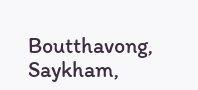Boutthavong, Saykham,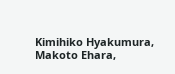Kimihiko Hyakumura, Makoto Ehara,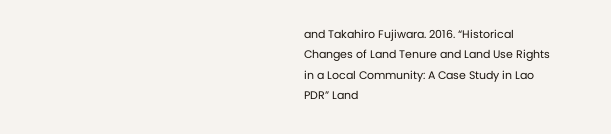and Takahiro Fujiwara. 2016. “Historical Changes of Land Tenure and Land Use Rights in a Local Community: A Case Study in Lao PDR” Land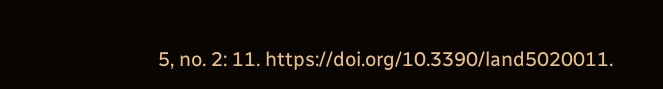5, no. 2: 11. https://doi.org/10.3390/land5020011.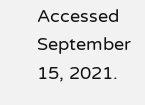Accessed September 15, 2021.